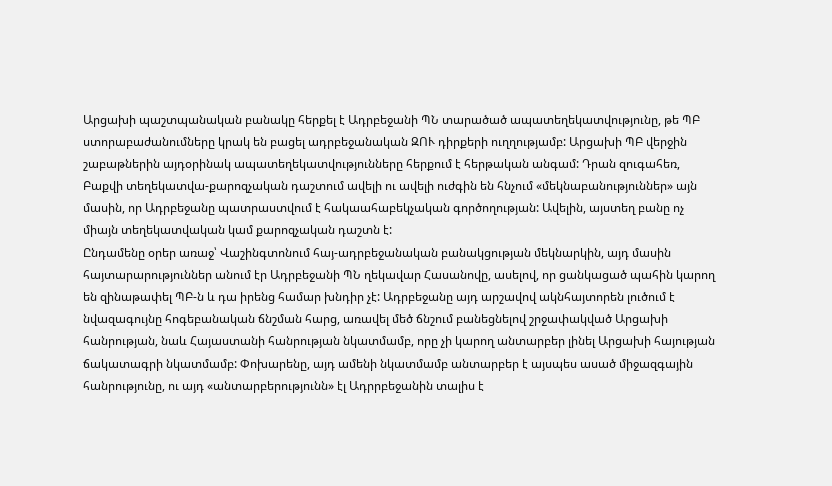Արցախի պաշտպանական բանակը հերքել է Ադրբեջանի ՊՆ տարածած ապատեղեկատվությունը, թե ՊԲ ստորաբաժանումները կրակ են բացել ադրբեջանական ԶՈՒ դիրքերի ուղղությամբ: Արցախի ՊԲ վերջին շաբաթներին այդօրինակ ապատեղեկատվությունները հերքում է հերթական անգամ: Դրան զուգահեռ, Բաքվի տեղեկատվա-քարոզչական դաշտում ավելի ու ավելի ուժգին են հնչում «մեկնաբանություններ» այն մասին, որ Ադրբեջանը պատրաստվում է հակաահաբեկչական գործողության: Ավելին, այստեղ բանը ոչ միայն տեղեկատվական կամ քարոզչական դաշտն է:
Ընդամենը օրեր առաջ՝ Վաշինգտոնում հայ-ադրբեջանական բանակցության մեկնարկին, այդ մասին հայտարարություններ անում էր Ադրբեջանի ՊՆ ղեկավար Հասանովը, ասելով, որ ցանկացած պահին կարող են զինաթափել ՊԲ-ն և դա իրենց համար խնդիր չէ: Ադրբեջանը այդ արշավով ակնհայտորեն լուծում է նվազագույնը հոգեբանական ճնշման հարց, առավել մեծ ճնշում բանեցնելով շրջափակված Արցախի հանրության, նաև Հայաստանի հանրության նկատմամբ, որը չի կարող անտարբեր լինել Արցախի հայության ճակատագրի նկատմամբ: Փոխարենը, այդ ամենի նկատմամբ անտարբեր է այսպես ասած միջազգային հանրությունը, ու այդ «անտարբերությունն» էլ Ադրրբեջանին տալիս է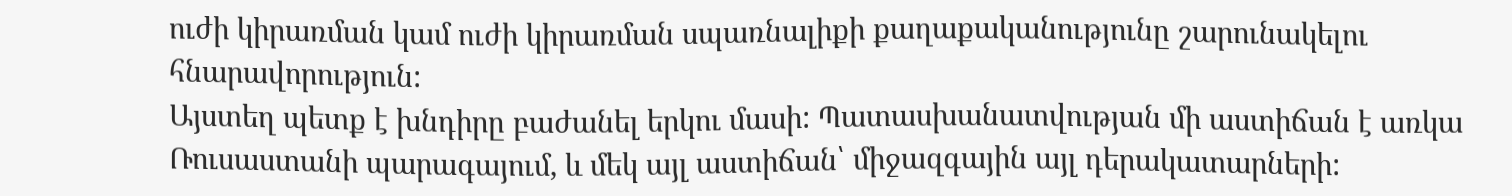ուժի կիրառման կամ ուժի կիրառման սպառնալիքի քաղաքականությունը շարունակելու հնարավորություն:
Այստեղ պետք է խնդիրը բաժանել երկու մասի: Պատասխանատվության մի աստիճան է առկա Ռուսաստանի պարագայում, և մեկ այլ աստիճան՝ միջազգային այլ դերակատարների: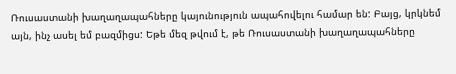Ռուսաստանի խաղաղապահները կայունություն ապահովելու համար են: Բայց, կրկնեմ այն, ինչ ասել եմ բազմիցս: Եթե մեզ թվում է, թե Ռուսաստանի խաղաղապահները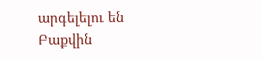արգելելու են Բաքվին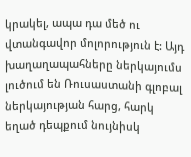կրակել, ապա դա մեծ ու վտանգավոր մոլորություն է: Այդ խաղաղապահները ներկայումս լուծում են Ռուսաստանի գլոբալ ներկայության հարց, հարկ եղած դեպքում նույնիսկ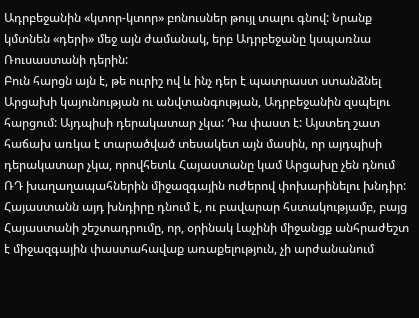Ադրբեջանին «կտոր-կտոր» բոնուսներ թույլ տալու գնով: Նրանք կմտնեն «դերի» մեջ այն ժամանակ, երբ Ադրբեջանը կսպառնա Ռուսաստանի դերին:
Բուն հարցն այն է, թե ոււրիշ ով և ինչ դեր է պատրաստ ստանձնել Արցախի կայունության ու անվտանգության, Ադրբեջանին զսպելու հարցում: Այդպիսի դերակատար չկա: Դա փաստ է: Այստեղ շատ հաճախ առկա է տարածված տեսակետ այն մասին, որ այդպիսի դերակատար չկա, որովհետև Հայաստանը կամ Արցախը չեն դնում ՌԴ խաղաղապահներին միջազգային ուժերով փոխարինելու խնդիր: Հայաստանն այդ խնդիրը դնում է, ու բավարար հստակությամբ, բայց Հայաստանի շեշտադրումը, որ, օրինակ Լաչինի միջանցք անհրաժեշտ է միջազգային փաստահավաք առաքելություն, չի արժանանում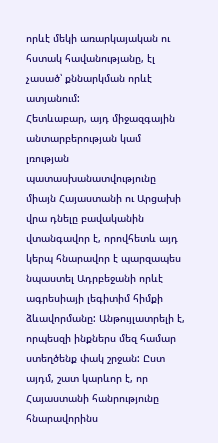որևէ մեկի առարկայական ու հստակ հավանությանը, էլ չասած՝ քննարկման որևէ ատյանում:
Հետևաբար, այդ միջազգային անտարբերության կամ լռության պատասխանատվությունը միայն Հայաստանի ու Արցախի վրա դնելը բավականին վտանգավոր է, որովհետև այդ կերպ հնարավոր է պարզապես նպաստել Ադրբեջանի որևէ ագրեսիայի լեգիտիմ հիմքի ձևավորմանը: Անթույլատրելի է, որպեսզի ինքներս մեզ համար ստեղծենք փակ շրջան: Ըստ այդմ, շատ կարևոր է, որ Հայաստանի հանրությունը հնարավորինս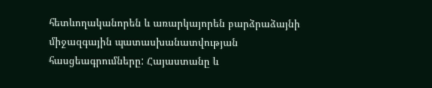հետևողականորեն և առարկայորեն բարձրաձայնի միջազգային պատասխանատվության հասցեագրումները: Հայաստանը և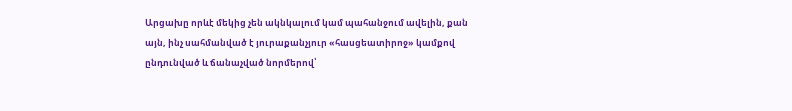Արցախը որևէ մեկից չեն ակնկալում կամ պահանջում ավելին, քան այն, ինչ սահմանված է յուրաքանչյուր «հասցեատիրոջ» կամքով ընդունված և ճանաչված նորմերով՝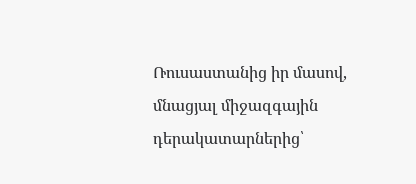Ռուսաստանից իր մասով, մնացյալ միջազգային դերակատարներից՝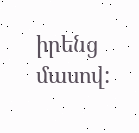իրենց մասով: